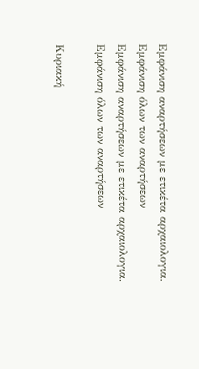Εμφάνιση αναρτήσεων με ετικέτα αρχαιολογια. Εμφάνιση όλων των αναρτήσεων
Εμφάνιση αναρτήσεων με ετικέτα αρχαιολογια. Εμφάνιση όλων των αναρτήσεων

Κυριακή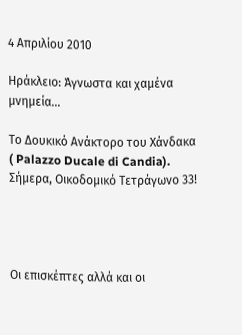4 Απριλίου 2010

Ηράκλειο: Άγνωστα και χαμένα μνημεία...

Το Δουκικό Ανάκτορο του Χάνδακα ( Palazzo Ducale di Candia). Σήμερα, Οικοδομικό Τετράγωνο 33!




Οι επισκέπτες αλλά και οι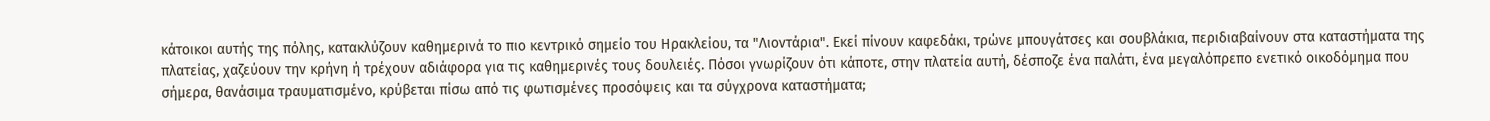κάτοικοι αυτής της πόλης, κατακλύζουν καθημερινά το πιο κεντρικό σημείο του Ηρακλείου, τα "Λιοντάρια". Εκεί πίνουν καφεδάκι, τρώνε μπουγάτσες και σουβλάκια, περιδιαβαίνουν στα καταστήματα της πλατείας, χαζεύουν την κρήνη ή τρέχουν αδιάφορα για τις καθημερινές τους δουλειές. Πόσοι γνωρίζουν ότι κάποτε, στην πλατεία αυτή, δέσποζε ένα παλάτι, ένα μεγαλόπρεπο ενετικό οικοδόμημα που σήμερα, θανάσιμα τραυματισμένο, κρύβεται πίσω από τις φωτισμένες προσόψεις και τα σύγχρονα καταστήματα;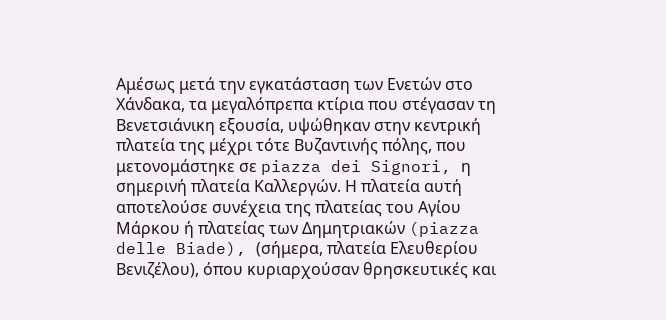Αμέσως μετά την εγκατάσταση των Ενετών στο Χάνδακα, τα μεγαλόπρεπα κτίρια που στέγασαν τη Βενετσιάνικη εξουσία, υψώθηκαν στην κεντρική πλατεία της μέχρι τότε Βυζαντινής πόλης, που μετονομάστηκε σε piazza dei Signori, η σημερινή πλατεία Καλλεργών. Η πλατεία αυτή αποτελούσε συνέχεια της πλατείας του Αγίου Μάρκου ή πλατείας των Δημητριακών (piazza delle Biade), (σήμερα, πλατεία Ελευθερίου Βενιζέλου), όπου κυριαρχούσαν θρησκευτικές και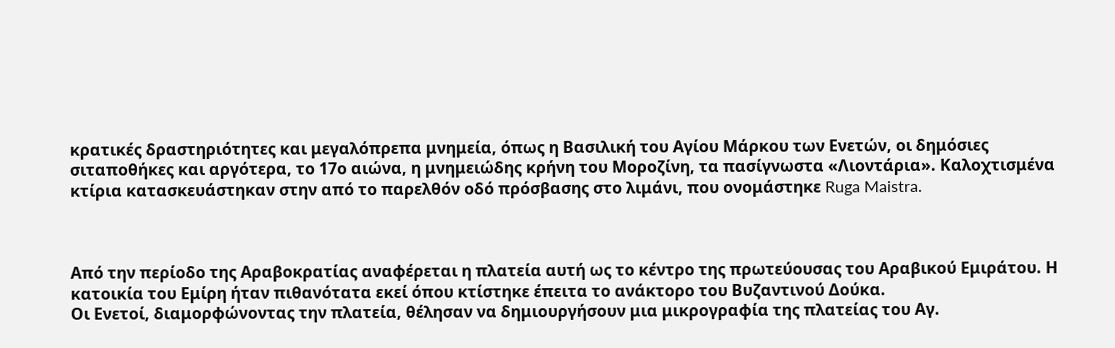κρατικές δραστηριότητες και μεγαλόπρεπα μνημεία, όπως η Βασιλική του Αγίου Μάρκου των Ενετών, οι δημόσιες σιταποθήκες και αργότερα, το 17ο αιώνα, η μνημειώδης κρήνη του Μοροζίνη, τα πασίγνωστα «Λιοντάρια». Καλοχτισμένα κτίρια κατασκευάστηκαν στην από το παρελθόν οδό πρόσβασης στο λιμάνι, που ονομάστηκε Ruga Maistra.



Από την περίοδο της Αραβοκρατίας αναφέρεται η πλατεία αυτή ως το κέντρο της πρωτεύουσας του Αραβικού Εμιράτου. Η κατοικία του Εμίρη ήταν πιθανότατα εκεί όπου κτίστηκε έπειτα το ανάκτορο του Βυζαντινού Δούκα.
Οι Ενετοί, διαμορφώνοντας την πλατεία, θέλησαν να δημιουργήσουν μια μικρογραφία της πλατείας του Αγ.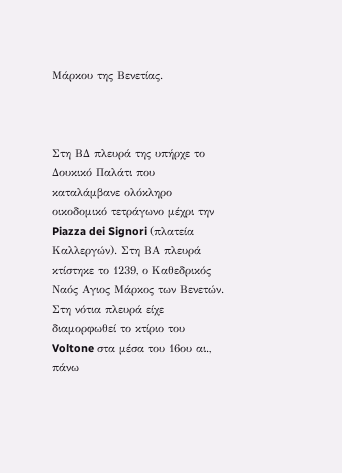Μάρκου της Βενετίας.



Στη ΒΔ πλευρά της υπήρχε το Δουκικό Παλάτι που καταλάμβανε ολόκληρο οικοδομικό τετράγωνο μέχρι την Piazza dei Signori (πλατεία Καλλεργών). Στη ΒΑ πλευρά κτίστηκε το 1239, ο Kαθεδρικός Ναός Αγιος Μάρκος των Βενετών. Στη νότια πλευρά είχε διαμορφωθεί το κτίριο του Voltone στα μέσα του 16ου αι., πάνω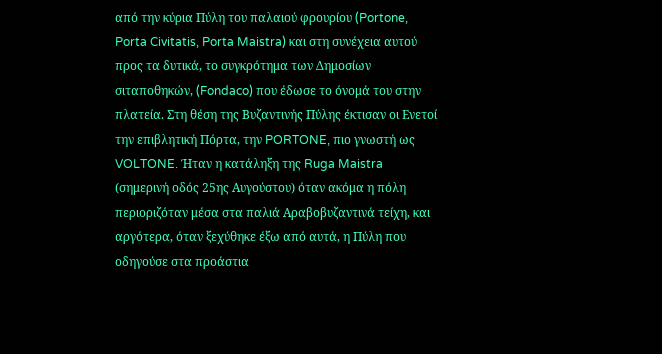από την κύρια Πύλη του παλαιού φρουρίου (Portone, Porta Civitatis, Porta Maistra) και στη συνέχεια αυτού προς τα δυτικά, το συγκρότημα των Δημοσίων σιταποθηκών, (Fondaco) που έδωσε το όνομά του στην πλατεία. Στη θέση της Βυζαντινής Πύλης έκτισαν οι Ενετοί την επιβλητική Πόρτα, την PORTONE, πιο γνωστή ως VOLTONE. Ήταν η κατάληξη της Ruga Maistra (σημερινή οδός 25ης Αυγούστου) όταν ακόμα η πόλη περιοριζόταν μέσα στα παλιά Αραβοβυζαντινά τείχη, και αργότερα, όταν ξεχύθηκε έξω από αυτά, η Πύλη που οδηγούσε στα προάστια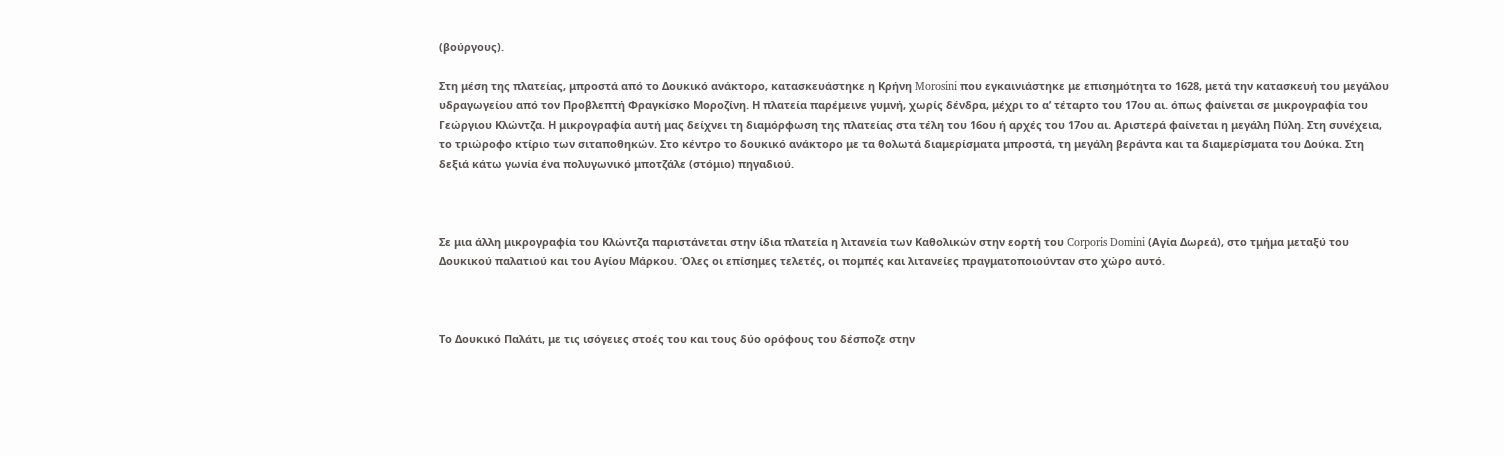(βούργους).

Στη μέση της πλατείας, μπροστά από το Δουκικό ανάκτορο, κατασκευάστηκε η Kρήνη Morosini που εγκαινιάστηκε με επισημότητα το 1628, μετά την κατασκευή του μεγάλου υδραγωγείου από τον Προβλεπτή Φραγκίσκο Μοροζίνη. Η πλατεία παρέμεινε γυμνή, χωρίς δένδρα, μέχρι το α’ τέταρτο του 17ου αι. όπως φαίνεται σε μικρογραφία του Γεώργιου Κλώντζα. Η μικρογραφία αυτή μας δείχνει τη διαμόρφωση της πλατείας στα τέλη του 16ου ή αρχές του 17ου αι. Αριστερά φαίνεται η μεγάλη Πύλη. Στη συνέχεια, το τριώροφο κτίριο των σιταποθηκών. Στο κέντρο το δουκικό ανάκτορο με τα θολωτά διαμερίσματα μπροστά, τη μεγάλη βεράντα και τα διαμερίσματα του Δούκα. Στη δεξιά κάτω γωνία ένα πολυγωνικό μποτζάλε (στόμιο) πηγαδιού.



Σε μια άλλη μικρογραφία του Κλώντζα παριστάνεται στην ίδια πλατεία η λιτανεία των Καθολικών στην εορτή του Corporis Domini (Αγία Δωρεά), στο τμήμα μεταξύ του Δουκικού παλατιού και του Αγίου Μάρκου. Όλες οι επίσημες τελετές, οι πομπές και λιτανείες πραγματοποιούνταν στο χώρο αυτό.



Το Δουκικό Παλάτι, με τις ισόγειες στοές του και τους δύο ορόφους του δέσποζε στην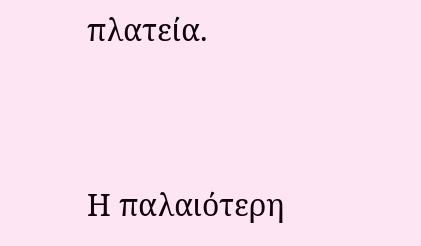πλατεία.




Η παλαιότερη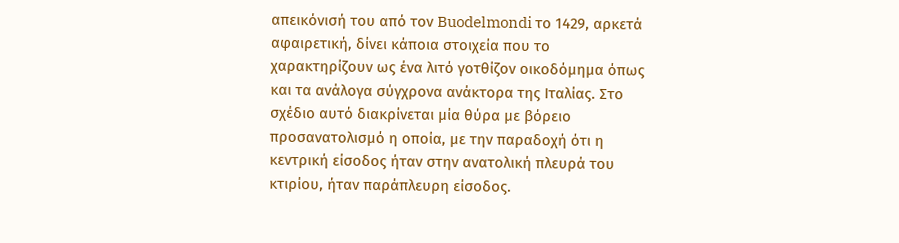απεικόνισή του από τον Buodelmondi το 1429, αρκετά αφαιρετική, δίνει κάποια στοιχεία που το χαρακτηρίζουν ως ένα λιτό γοτθίζον οικοδόμημα όπως και τα ανάλογα σύγχρονα ανάκτορα της Ιταλίας. Στο σχέδιο αυτό διακρίνεται μία θύρα με βόρειο προσανατολισμό η οποία, με την παραδοχή ότι η κεντρική είσοδος ήταν στην ανατολική πλευρά του κτιρίου, ήταν παράπλευρη είσοδος.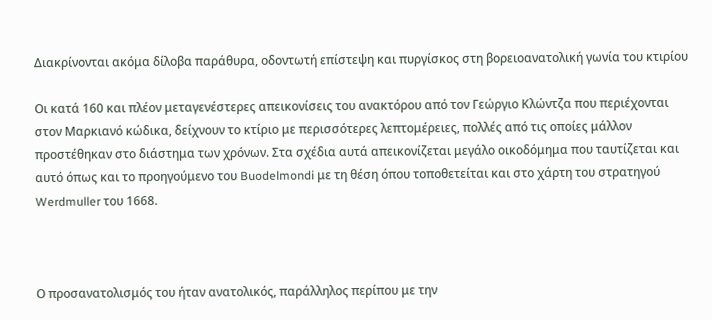Διακρίνονται ακόμα δίλοβα παράθυρα, οδοντωτή επίστεψη και πυργίσκος στη βορειοανατολική γωνία του κτιρίου

Οι κατά 160 και πλέον μεταγενέστερες απεικονίσεις του ανακτόρου από τον Γεώργιο Κλώντζα που περιέχονται στον Μαρκιανό κώδικα, δείχνουν το κτίριο με περισσότερες λεπτομέρειες, πολλές από τις οποίες μάλλον προστέθηκαν στο διάστημα των χρόνων. Στα σχέδια αυτά απεικονίζεται μεγάλο οικοδόμημα που ταυτίζεται και αυτό όπως και το προηγούμενο του Buodelmondi με τη θέση όπου τοποθετείται και στο χάρτη του στρατηγού Werdmuller του 1668.



Ο προσανατολισμός του ήταν ανατολικός, παράλληλος περίπου με την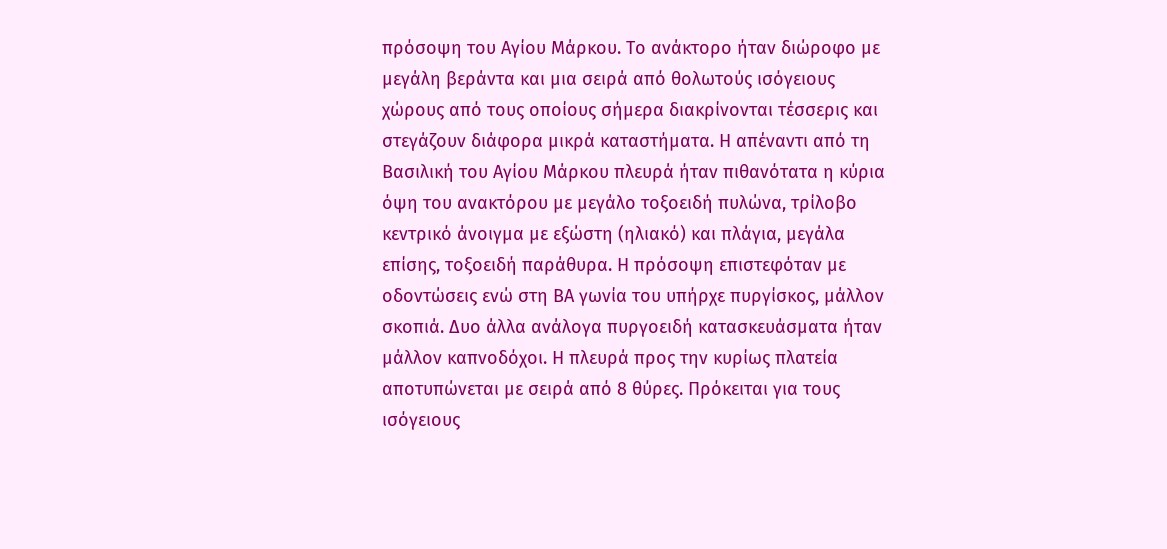πρόσοψη του Αγίου Μάρκου. Το ανάκτορο ήταν διώροφο με μεγάλη βεράντα και μια σειρά από θολωτούς ισόγειους χώρους από τους οποίους σήμερα διακρίνονται τέσσερις και στεγάζουν διάφορα μικρά καταστήματα. Η απέναντι από τη Βασιλική του Αγίου Μάρκου πλευρά ήταν πιθανότατα η κύρια όψη του ανακτόρου με μεγάλο τοξοειδή πυλώνα, τρίλοβο κεντρικό άνοιγμα με εξώστη (ηλιακό) και πλάγια, μεγάλα επίσης, τοξοειδή παράθυρα. Η πρόσοψη επιστεφόταν με οδοντώσεις ενώ στη ΒΑ γωνία του υπήρχε πυργίσκος, μάλλον σκοπιά. Δυο άλλα ανάλογα πυργοειδή κατασκευάσματα ήταν μάλλον καπνοδόχοι. Η πλευρά προς την κυρίως πλατεία αποτυπώνεται με σειρά από 8 θύρες. Πρόκειται για τους ισόγειους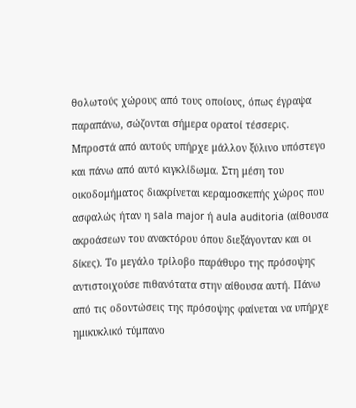θολωτούς χώρους από τους οποίους, όπως έγραψα παραπάνω, σώζονται σήμερα ορατοί τέσσερις.
Μπροστά από αυτούς υπήρχε μάλλον ξύλινο υπόστεγο και πάνω από αυτό κιγκλίδωμα. Στη μέση του οικοδομήματος διακρίνεται κεραμοσκεπής χώρος που ασφαλώς ήταν η sala major ή aula auditoria (αίθουσα ακροάσεων του ανακτόρου όπου διεξάγονταν και οι δίκες). Το μεγάλο τρίλοβο παράθυρο της πρόσοψης αντιστοιχούσε πιθανότατα στην αίθουσα αυτή. Πάνω από τις οδοντώσεις της πρόσοψης φαίνεται να υπήρχε ημικυκλικό τύμπανο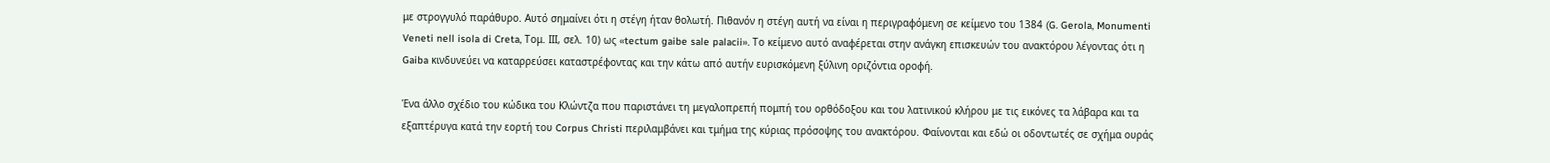με στρογγυλό παράθυρο. Αυτό σημαίνει ότι η στέγη ήταν θολωτή. Πιθανόν η στέγη αυτή να είναι η περιγραφόμενη σε κείμενο του 1384 (G. Gerola, Monumenti Veneti nell isola di Creta, Τομ. ΙΙΙ, σελ. 10) ως «tectum gaibe sale palacii». Το κείμενο αυτό αναφέρεται στην ανάγκη επισκευών του ανακτόρου λέγοντας ότι η Gaiba κινδυνεύει να καταρρεύσει καταστρέφοντας και την κάτω από αυτήν ευρισκόμενη ξύλινη οριζόντια οροφή.

Ένα άλλο σχέδιο του κώδικα του Κλώντζα που παριστάνει τη μεγαλοπρεπή πομπή του ορθόδοξου και του λατινικού κλήρου με τις εικόνες τα λάβαρα και τα εξαπτέρυγα κατά την εορτή του Corpus Christi περιλαμβάνει και τμήμα της κύριας πρόσοψης του ανακτόρου. Φαίνονται και εδώ οι οδοντωτές σε σχήμα ουράς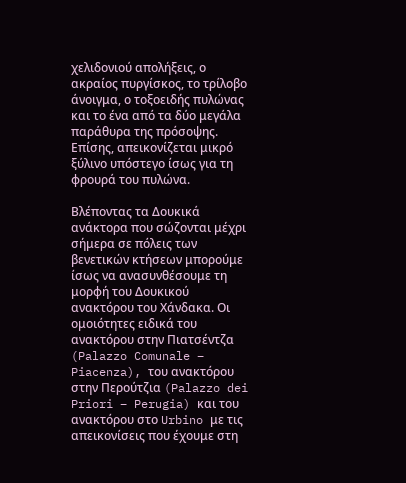χελιδονιού απολήξεις, ο ακραίος πυργίσκος, το τρίλοβο άνοιγμα, ο τοξοειδής πυλώνας και το ένα από τα δύο μεγάλα παράθυρα της πρόσοψης. Επίσης, απεικονίζεται μικρό ξύλινο υπόστεγο ίσως για τη φρουρά του πυλώνα.

Βλέποντας τα Δουκικά ανάκτορα που σώζονται μέχρι σήμερα σε πόλεις των βενετικών κτήσεων μπορούμε ίσως να ανασυνθέσουμε τη μορφή του Δουκικού ανακτόρου του Χάνδακα. Οι ομοιότητες ειδικά του ανακτόρου στην Πιατσέντζα (Palazzo Comunale – Piacenza), του ανακτόρου στην Περούτζια (Palazzo dei Priori – Perugia) και του ανακτόρου στο Urbino με τις απεικονίσεις που έχουμε στη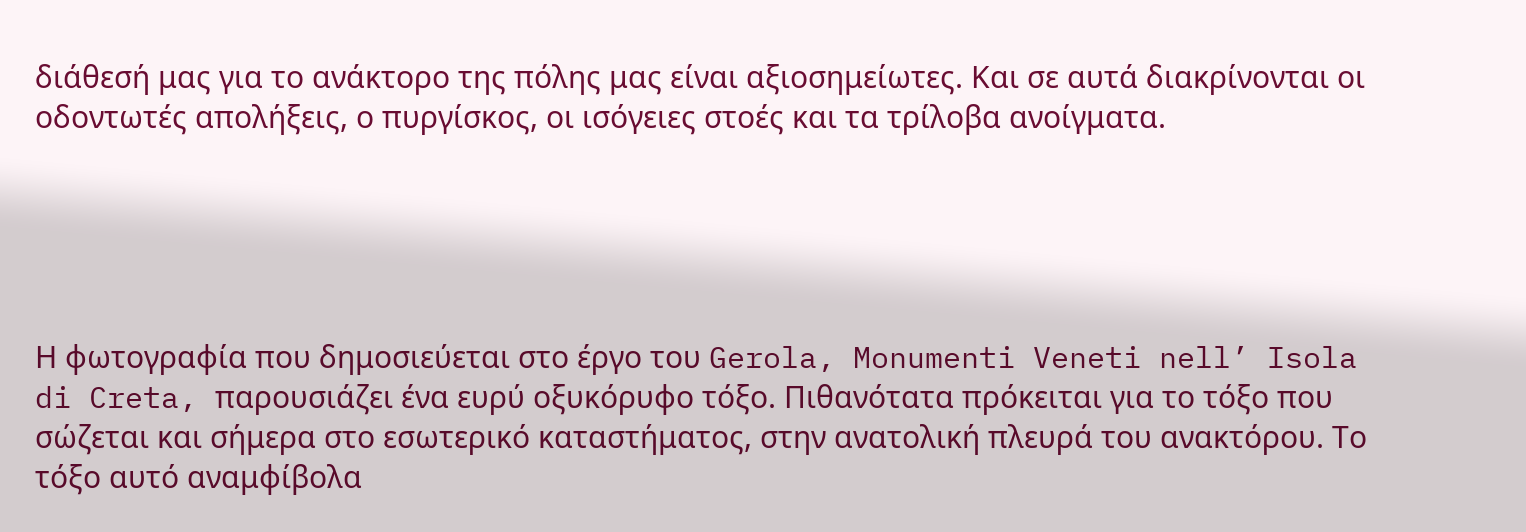διάθεσή μας για το ανάκτορο της πόλης μας είναι αξιοσημείωτες. Και σε αυτά διακρίνονται οι οδοντωτές απολήξεις, ο πυργίσκος, οι ισόγειες στοές και τα τρίλοβα ανοίγματα.





Η φωτογραφία που δημοσιεύεται στο έργο του Gerola, Monumenti Veneti nell’ Isola di Creta, παρουσιάζει ένα ευρύ οξυκόρυφο τόξο. Πιθανότατα πρόκειται για το τόξο που σώζεται και σήμερα στο εσωτερικό καταστήματος, στην ανατολική πλευρά του ανακτόρου. Το τόξο αυτό αναμφίβολα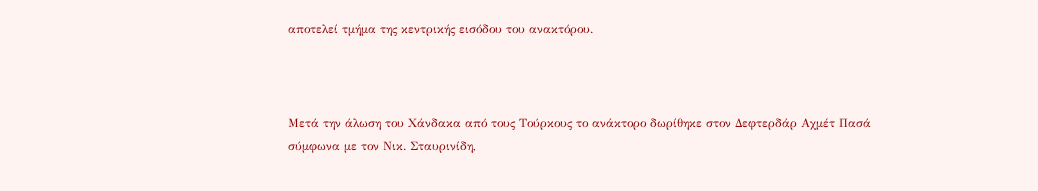αποτελεί τμήμα της κεντρικής εισόδου του ανακτόρου.



Μετά την άλωση του Χάνδακα από τους Τούρκους το ανάκτορο δωρίθηκε στον Δεφτερδάρ Αχμέτ Πασά σύμφωνα με τον Νικ. Σταυρινίδη,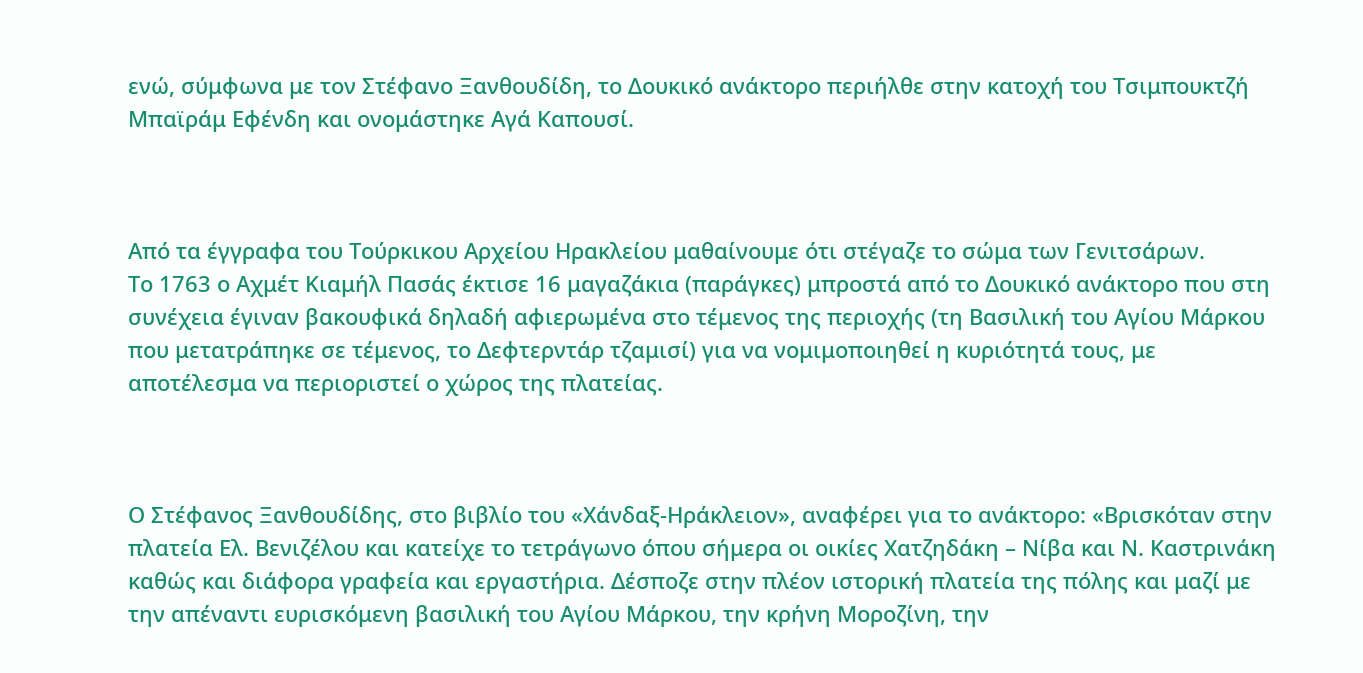ενώ, σύμφωνα με τον Στέφανο Ξανθουδίδη, το Δουκικό ανάκτορο περιήλθε στην κατοχή του Τσιμπουκτζή Μπαϊράμ Εφένδη και ονομάστηκε Αγά Καπουσί.



Από τα έγγραφα του Τούρκικου Αρχείου Ηρακλείου μαθαίνουμε ότι στέγαζε το σώμα των Γενιτσάρων.
Το 1763 ο Αχμέτ Κιαμήλ Πασάς έκτισε 16 μαγαζάκια (παράγκες) μπροστά από το Δουκικό ανάκτορο που στη συνέχεια έγιναν βακουφικά δηλαδή αφιερωμένα στο τέμενος της περιοχής (τη Βασιλική του Αγίου Μάρκου που μετατράπηκε σε τέμενος, το Δεφτερντάρ τζαμισί) για να νομιμοποιηθεί η κυριότητά τους, με αποτέλεσμα να περιοριστεί ο χώρος της πλατείας.



Ο Στέφανος Ξανθουδίδης, στο βιβλίο του «Χάνδαξ-Ηράκλειον», αναφέρει για το ανάκτορο: «Βρισκόταν στην πλατεία Ελ. Βενιζέλου και κατείχε το τετράγωνο όπου σήμερα οι οικίες Χατζηδάκη – Νίβα και Ν. Καστρινάκη καθώς και διάφορα γραφεία και εργαστήρια. Δέσποζε στην πλέον ιστορική πλατεία της πόλης και μαζί με την απέναντι ευρισκόμενη βασιλική του Αγίου Μάρκου, την κρήνη Μοροζίνη, την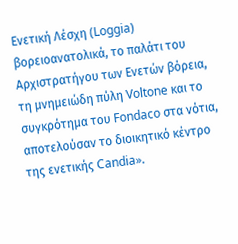Ενετική Λέσχη (Loggia) βορειοανατολικά, το παλάτι του Αρχιστρατήγου των Ενετών βόρεια, τη μνημειώδη πύλη Voltone και το συγκρότημα του Fondaco στα νότια, αποτελούσαν το διοικητικό κέντρο της ενετικής Candia».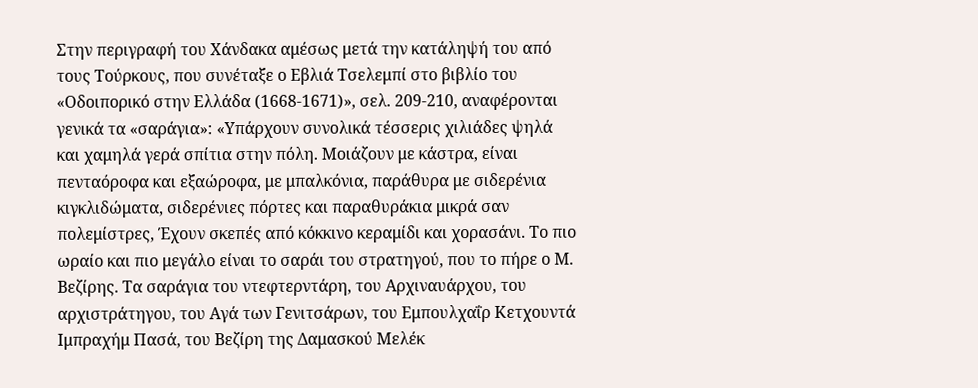Στην περιγραφή του Χάνδακα αμέσως μετά την κατάληψή του από τους Τούρκους, που συνέταξε ο Εβλιά Τσελεμπί στο βιβλίο του «Οδοιπορικό στην Ελλάδα (1668-1671)», σελ. 209-210, αναφέρονται γενικά τα «σαράγια»: «Υπάρχουν συνολικά τέσσερις χιλιάδες ψηλά και χαμηλά γερά σπίτια στην πόλη. Μοιάζουν με κάστρα, είναι πενταόροφα και εξαώροφα, με μπαλκόνια, παράθυρα με σιδερένια κιγκλιδώματα, σιδερένιες πόρτες και παραθυράκια μικρά σαν πολεμίστρες, Έχουν σκεπές από κόκκινο κεραμίδι και χορασάνι. Το πιο ωραίο και πιο μεγάλο είναι το σαράι του στρατηγού, που το πήρε ο Μ. Βεζίρης. Τα σαράγια του ντεφτερντάρη, του Αρχιναυάρχου, του αρχιστράτηγου, του Αγά των Γενιτσάρων, του Εμπουλχαΐρ Κετχουντά Ιμπραχήμ Πασά, του Βεζίρη της Δαμασκού Μελέκ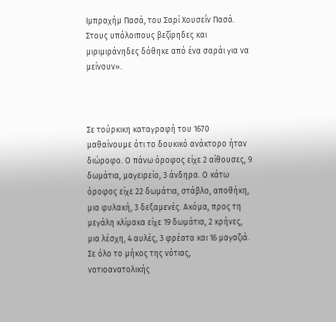Ιμπραχήμ Πασά, του Σαρί Χουσεΐν Πασά. Στους υπόλοιπους βεζίρηδες και μιριμιράνηδες δόθηκε από ένα σαράι για να μείνουν».



Σε τούρκικη καταγραφή του 1670 μαθαίνουμε ότι το δουκικό ανάκτορο ήταν διώροφο. Ο πάνω όροφος είχε 2 αίθουσες, 9 δωμάτια, μαγειρείο, 3 άνδηρα. Ο κάτω όροφος είχε 22 δωμάτια, στάβλο, αποθήκη, μια φυλακή, 3 δεξαμενές. Ακόμα, προς τη μεγάλη κλίμακα είχε 19 δωμάτια, 2 κρήνες, μια λέσχη, 4 αυλές, 3 φρέατα και 16 μαγαζιά.
Σε όλο το μήκος της νότιας, νοτιοανατολικής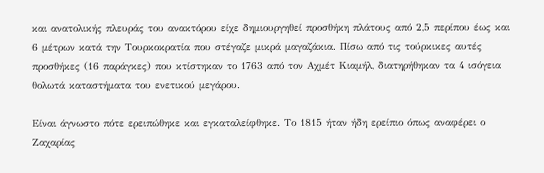και ανατολικής πλευράς του ανακτόρου είχε δημιουργηθεί προσθήκη πλάτους από 2,5 περίπου έως και 6 μέτρων κατά την Τουρκοκρατία που στέγαζε μικρά μαγαζάκια. Πίσω από τις τούρκικες αυτές προσθήκες (16 παράγκες) που κτίστηκαν το 1763 από τον Αχμέτ Κιαμήλ, διατηρήθηκαν τα 4 ισόγεια θολωτά καταστήματα του ενετικού μεγάρου.

Είναι άγνωστο πότε ερειπώθηκε και εγκαταλείφθηκε. Το 1815 ήταν ήδη ερείπιο όπως αναφέρει ο Ζαχαρίας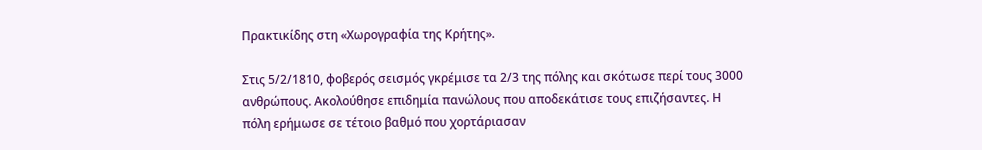Πρακτικίδης στη «Χωρογραφία της Κρήτης».

Στις 5/2/1810, φοβερός σεισμός γκρέμισε τα 2/3 της πόλης και σκότωσε περί τους 3000 ανθρώπους. Ακολούθησε επιδημία πανώλους που αποδεκάτισε τους επιζήσαντες. Η πόλη ερήμωσε σε τέτοιο βαθμό που χορτάριασαν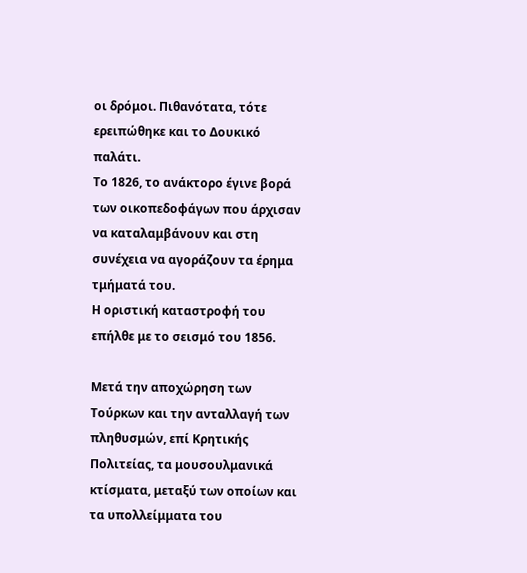οι δρόμοι. Πιθανότατα, τότε ερειπώθηκε και το Δουκικό παλάτι.
Το 1826, το ανάκτορο έγινε βορά των οικοπεδοφάγων που άρχισαν να καταλαμβάνουν και στη συνέχεια να αγοράζουν τα έρημα τμήματά του.
Η οριστική καταστροφή του επήλθε με το σεισμό του 1856.

Μετά την αποχώρηση των Τούρκων και την ανταλλαγή των πληθυσμών, επί Κρητικής Πολιτείας, τα μουσουλμανικά κτίσματα, μεταξύ των οποίων και τα υπολλείμματα του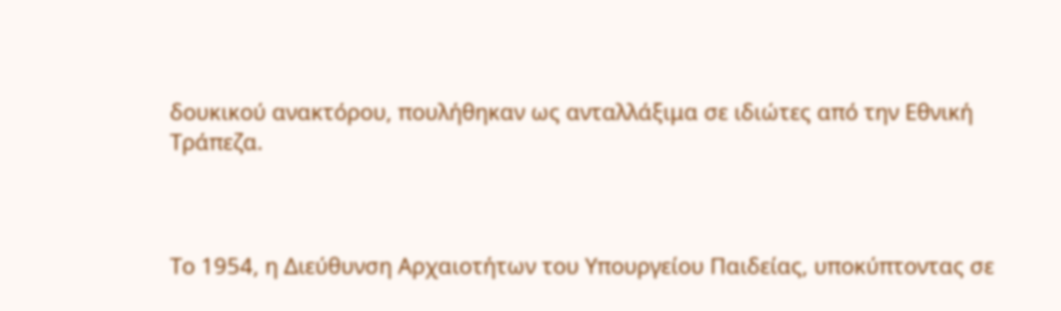δουκικού ανακτόρου, πουλήθηκαν ως ανταλλάξιμα σε ιδιώτες από την Εθνική Τράπεζα.



Το 1954, η Διεύθυνση Αρχαιοτήτων του Υπουργείου Παιδείας, υποκύπτοντας σε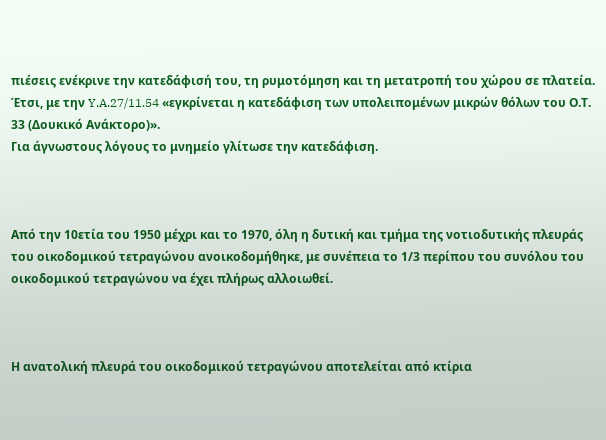πιέσεις ενέκρινε την κατεδάφισή του, τη ρυμοτόμηση και τη μετατροπή του χώρου σε πλατεία.
Έτσι, με την Y.A.27/11.54 «εγκρίνεται η κατεδάφιση των υπολειπομένων μικρών θόλων του Ο.Τ. 33 (Δουκικό Ανάκτορο)».
Για άγνωστους λόγους το μνημείο γλίτωσε την κατεδάφιση.



Από την 10ετία του 1950 μέχρι και το 1970, όλη η δυτική και τμήμα της νοτιοδυτικής πλευράς του οικοδομικού τετραγώνου ανοικοδομήθηκε, με συνέπεια το 1/3 περίπου του συνόλου του οικοδομικού τετραγώνου να έχει πλήρως αλλοιωθεί.



Η ανατολική πλευρά του οικοδομικού τετραγώνου αποτελείται από κτίρια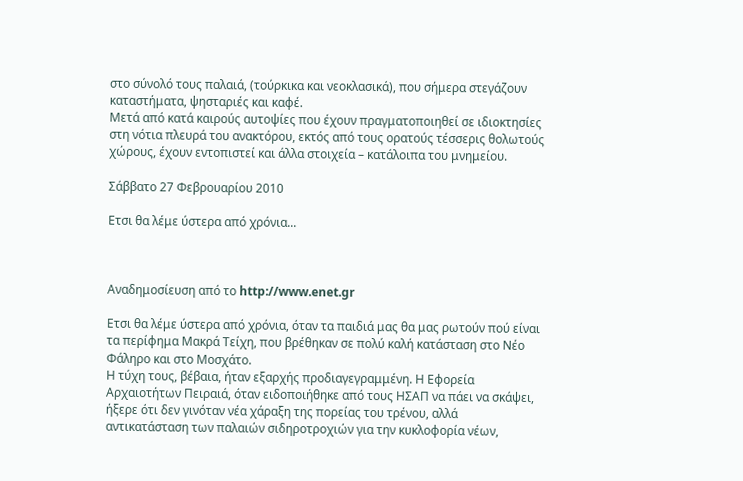στο σύνολό τους παλαιά, (τούρκικα και νεοκλασικά), που σήμερα στεγάζουν καταστήματα, ψησταριές και καφέ.
Μετά από κατά καιρούς αυτοψίες που έχουν πραγματοποιηθεί σε ιδιοκτησίες στη νότια πλευρά του ανακτόρου, εκτός από τους ορατούς τέσσερις θολωτούς χώρους, έχουν εντοπιστεί και άλλα στοιχεία – κατάλοιπα του μνημείου.

Σάββατο 27 Φεβρουαρίου 2010

Ετσι θα λέμε ύστερα από χρόνια...



Αναδημοσίευση από το http://www.enet.gr

Ετσι θα λέμε ύστερα από χρόνια, όταν τα παιδιά μας θα μας ρωτούν πού είναι τα περίφημα Μακρά Τείχη, που βρέθηκαν σε πολύ καλή κατάσταση στο Νέο Φάληρο και στο Μοσχάτο.
Η τύχη τους, βέβαια, ήταν εξαρχής προδιαγεγραμμένη. Η Εφορεία Αρχαιοτήτων Πειραιά, όταν ειδοποιήθηκε από τους ΗΣΑΠ να πάει να σκάψει, ήξερε ότι δεν γινόταν νέα χάραξη της πορείας του τρένου, αλλά αντικατάσταση των παλαιών σιδηροτροχιών για την κυκλοφορία νέων,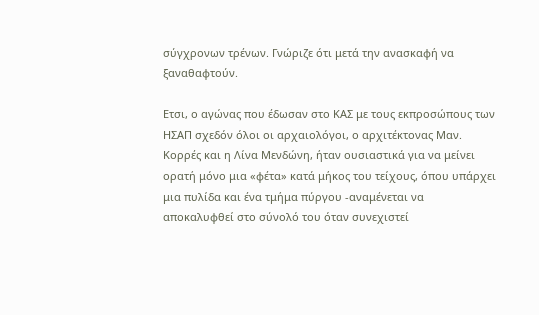σύγχρονων τρένων. Γνώριζε ότι μετά την ανασκαφή να ξαναθαφτούν.

Ετσι, ο αγώνας που έδωσαν στο ΚΑΣ με τους εκπροσώπους των ΗΣΑΠ σχεδόν όλοι οι αρχαιολόγοι, ο αρχιτέκτονας Μαν. Κορρές και η Λίνα Μενδώνη, ήταν ουσιαστικά για να μείνει ορατή μόνο μια «φέτα» κατά μήκος του τείχους, όπου υπάρχει μια πυλίδα και ένα τμήμα πύργου -αναμένεται να αποκαλυφθεί στο σύνολό του όταν συνεχιστεί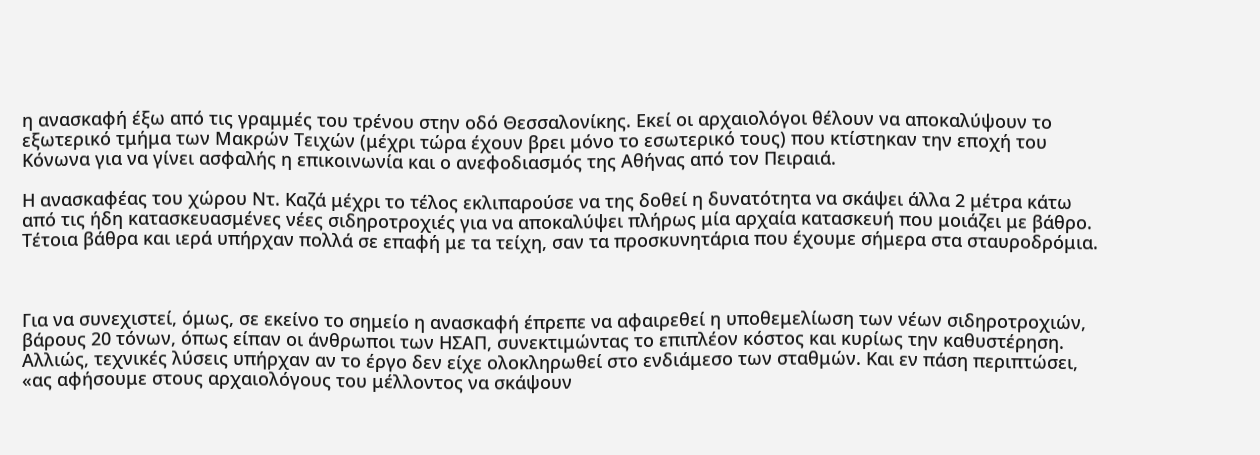η ανασκαφή έξω από τις γραμμές του τρένου στην οδό Θεσσαλονίκης. Εκεί οι αρχαιολόγοι θέλουν να αποκαλύψουν το εξωτερικό τμήμα των Μακρών Τειχών (μέχρι τώρα έχουν βρει μόνο το εσωτερικό τους) που κτίστηκαν την εποχή του Κόνωνα για να γίνει ασφαλής η επικοινωνία και ο ανεφοδιασμός της Αθήνας από τον Πειραιά.

Η ανασκαφέας του χώρου Ντ. Καζά μέχρι το τέλος εκλιπαρούσε να της δοθεί η δυνατότητα να σκάψει άλλα 2 μέτρα κάτω από τις ήδη κατασκευασμένες νέες σιδηροτροχιές για να αποκαλύψει πλήρως μία αρχαία κατασκευή που μοιάζει με βάθρο. Τέτοια βάθρα και ιερά υπήρχαν πολλά σε επαφή με τα τείχη, σαν τα προσκυνητάρια που έχουμε σήμερα στα σταυροδρόμια.



Για να συνεχιστεί, όμως, σε εκείνο το σημείο η ανασκαφή έπρεπε να αφαιρεθεί η υποθεμελίωση των νέων σιδηροτροχιών, βάρους 20 τόνων, όπως είπαν οι άνθρωποι των ΗΣΑΠ, συνεκτιμώντας το επιπλέον κόστος και κυρίως την καθυστέρηση. Αλλιώς, τεχνικές λύσεις υπήρχαν αν το έργο δεν είχε ολοκληρωθεί στο ενδιάμεσο των σταθμών. Και εν πάση περιπτώσει, «ας αφήσουμε στους αρχαιολόγους του μέλλοντος να σκάψουν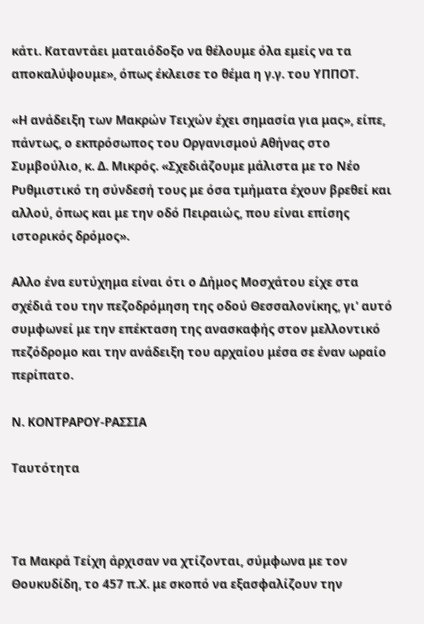κάτι. Καταντάει ματαιόδοξο να θέλουμε όλα εμείς να τα αποκαλύψουμε», όπως έκλεισε το θέμα η γ.γ. του ΥΠΠΟΤ.

«Η ανάδειξη των Μακρών Τειχών έχει σημασία για μας», είπε, πάντως, ο εκπρόσωπος του Οργανισμού Αθήνας στο Συμβούλιο, κ. Δ. Μικρός. «Σχεδιάζουμε μάλιστα με το Νέο Ρυθμιστικό τη σύνδεσή τους με όσα τμήματα έχουν βρεθεί και αλλού, όπως και με την οδό Πειραιώς, που είναι επίσης ιστορικός δρόμος».

Αλλο ένα ευτύχημα είναι ότι ο Δήμος Μοσχάτου είχε στα σχέδιά του την πεζοδρόμηση της οδού Θεσσαλονίκης, γι' αυτό συμφωνεί με την επέκταση της ανασκαφής στον μελλοντικό πεζόδρομο και την ανάδειξη του αρχαίου μέσα σε έναν ωραίο περίπατο.

Ν. ΚΟΝΤΡΑΡΟΥ-ΡΑΣΣΙΑ

Ταυτότητα



Τα Μακρά Τείχη άρχισαν να χτίζονται, σύμφωνα με τον Θουκυδίδη, το 457 π.Χ. με σκοπό να εξασφαλίζουν την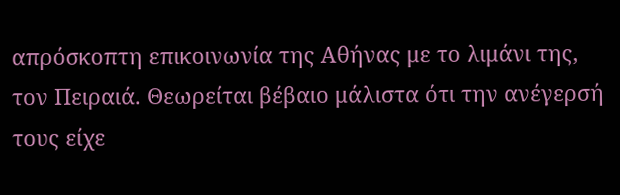απρόσκοπτη επικοινωνία της Αθήνας με το λιμάνι της, τον Πειραιά. Θεωρείται βέβαιο μάλιστα ότι την ανέγερσή τους είχε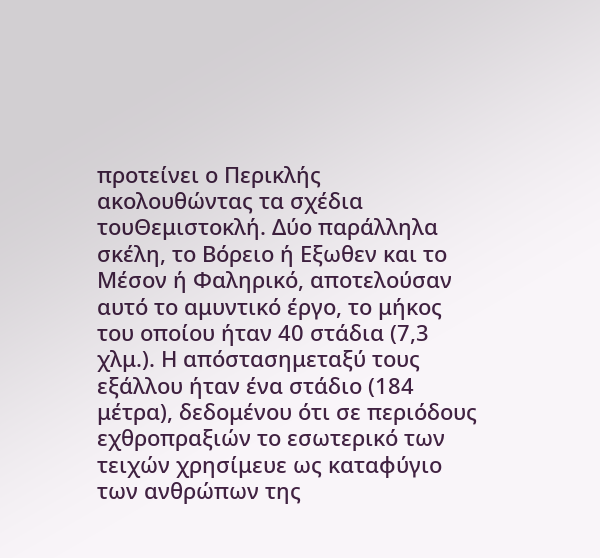προτείνει ο Περικλής ακολουθώντας τα σχέδια τουΘεμιστοκλή. Δύο παράλληλα σκέλη, το Βόρειο ή Εξωθεν και το Μέσον ή Φαληρικό, αποτελούσαν αυτό το αμυντικό έργο, το μήκος του οποίου ήταν 40 στάδια (7,3 χλμ.). Η απόστασημεταξύ τους εξάλλου ήταν ένα στάδιο (184 μέτρα), δεδομένου ότι σε περιόδους εχθροπραξιών το εσωτερικό των τειχών χρησίμευε ως καταφύγιο των ανθρώπων της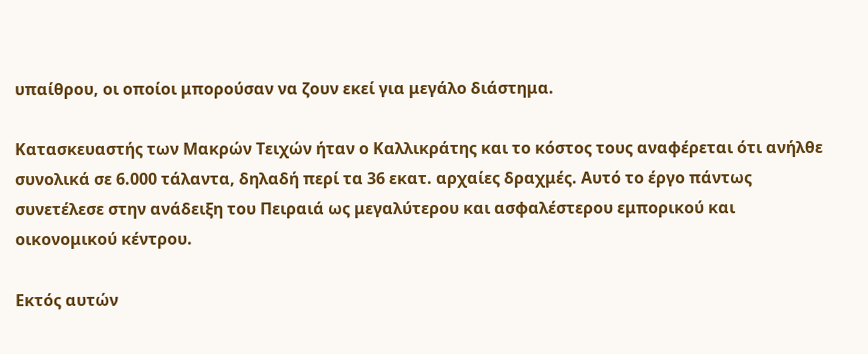υπαίθρου, οι οποίοι μπορούσαν να ζουν εκεί για μεγάλο διάστημα.

Κατασκευαστής των Μακρών Τειχών ήταν ο Καλλικράτης και το κόστος τους αναφέρεται ότι ανήλθε συνολικά σε 6.000 τάλαντα, δηλαδή περί τα 36 εκατ. αρχαίες δραχμές. Αυτό το έργο πάντως συνετέλεσε στην ανάδειξη του Πειραιά ως μεγαλύτερου και ασφαλέστερου εμπορικού και οικονομικού κέντρου.

Εκτός αυτών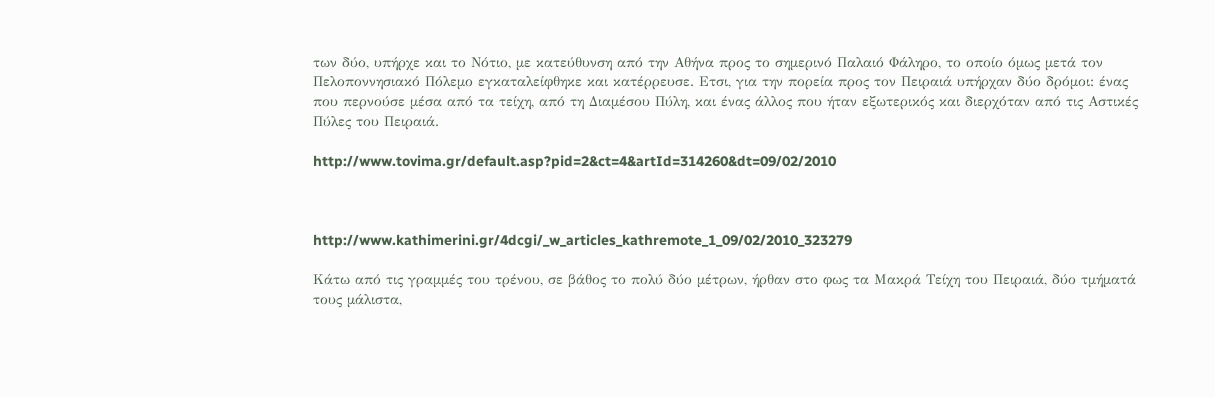των δύο, υπήρχε και το Νότιο, με κατεύθυνση από την Αθήνα προς το σημερινό Παλαιό Φάληρο, το οποίο όμως μετά τον Πελοποννησιακό Πόλεμο εγκαταλείφθηκε και κατέρρευσε. Ετσι, για την πορεία προς τον Πειραιά υπήρχαν δύο δρόμοι: ένας που περνούσε μέσα από τα τείχη, από τη Διαμέσου Πύλη, και ένας άλλος που ήταν εξωτερικός και διερχόταν από τις Αστικές Πύλες του Πειραιά.

http://www.tovima.gr/default.asp?pid=2&ct=4&artId=314260&dt=09/02/2010



http://www.kathimerini.gr/4dcgi/_w_articles_kathremote_1_09/02/2010_323279

Κάτω από τις γραμμές του τρένου, σε βάθος το πολύ δύο μέτρων, ήρθαν στο φως τα Μακρά Τείχη του Πειραιά, δύο τμήματά τους μάλιστα,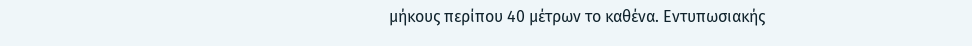μήκους περίπου 40 μέτρων το καθένα. Εντυπωσιακής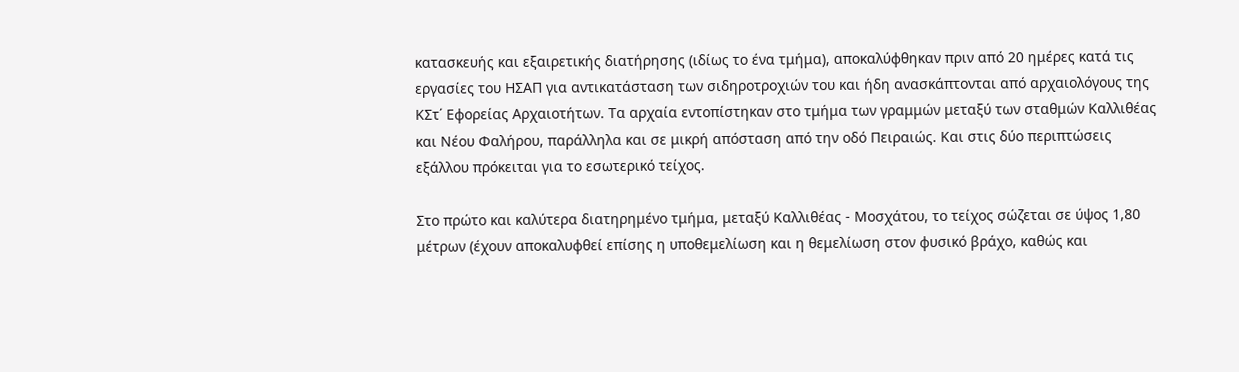κατασκευής και εξαιρετικής διατήρησης (ιδίως το ένα τμήμα), αποκαλύφθηκαν πριν από 20 ημέρες κατά τις εργασίες του ΗΣΑΠ για αντικατάσταση των σιδηροτροχιών του και ήδη ανασκάπτονται από αρχαιολόγους της ΚΣτ΄ Εφορείας Αρχαιοτήτων. Τα αρχαία εντοπίστηκαν στο τμήμα των γραμμών μεταξύ των σταθμών Καλλιθέας και Νέου Φαλήρου, παράλληλα και σε μικρή απόσταση από την οδό Πειραιώς. Και στις δύο περιπτώσεις εξάλλου πρόκειται για το εσωτερικό τείχος.

Στο πρώτο και καλύτερα διατηρημένο τμήμα, μεταξύ Καλλιθέας - Μοσχάτου, το τείχος σώζεται σε ύψος 1,80 μέτρων (έχουν αποκαλυφθεί επίσης η υποθεμελίωση και η θεμελίωση στον φυσικό βράχο, καθώς και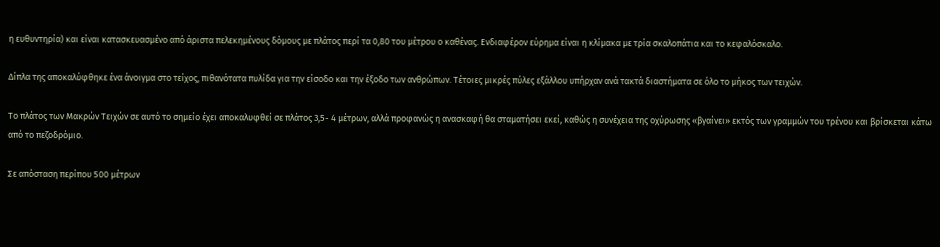η ευθυντηρία) και είναι κατασκευασμένο από άριστα πελεκημένους δόμους με πλάτος περί τα 0,80 του μέτρου ο καθένας. Ενδιαφέρον εύρημα είναι η κλίμακα με τρία σκαλοπάτια και το κεφαλόσκαλο.

Δίπλα της αποκαλύφθηκε ένα άνοιγμα στο τείχος, πιθανότατα πυλίδα για την είσοδο και την έξοδο των ανθρώπων. Τέτοιες μικρές πύλες εξάλλου υπήρχαν ανά τακτά διαστήματα σε όλο το μήκος των τειχών.

Το πλάτος των Μακρών Τειχών σε αυτό το σημείο έχει αποκαλυφθεί σε πλάτος 3,5- 4 μέτρων, αλλά προφανώς η ανασκαφή θα σταματήσει εκεί, καθώς η συνέχεια της οχύρωσης «βγαίνει» εκτός των γραμμών του τρένου και βρίσκεται κάτω από το πεζοδρόμιο.

Σε απόσταση περίπου 500 μέτρων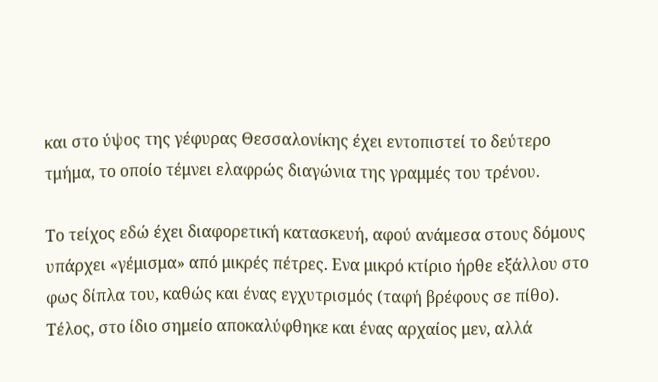και στο ύψος της γέφυρας Θεσσαλονίκης έχει εντοπιστεί το δεύτερο τμήμα, το οποίο τέμνει ελαφρώς διαγώνια της γραμμές του τρένου.

Το τείχος εδώ έχει διαφορετική κατασκευή, αφού ανάμεσα στους δόμους υπάρχει «γέμισμα» από μικρές πέτρες. Ενα μικρό κτίριο ήρθε εξάλλου στο φως δίπλα του, καθώς και ένας εγχυτρισμός (ταφή βρέφους σε πίθο). Τέλος, στο ίδιο σημείο αποκαλύφθηκε και ένας αρχαίος μεν, αλλά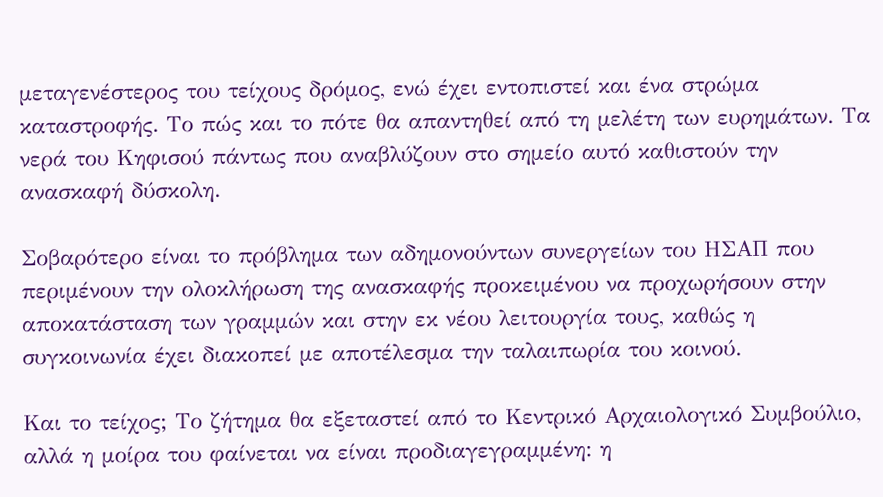μεταγενέστερος του τείχους δρόμος, ενώ έχει εντοπιστεί και ένα στρώμα καταστροφής. Το πώς και το πότε θα απαντηθεί από τη μελέτη των ευρημάτων. Τα νερά του Κηφισού πάντως που αναβλύζουν στο σημείο αυτό καθιστούν την ανασκαφή δύσκολη.

Σοβαρότερο είναι το πρόβλημα των αδημονούντων συνεργείων του ΗΣΑΠ που περιμένουν την ολοκλήρωση της ανασκαφής προκειμένου να προχωρήσουν στην αποκατάσταση των γραμμών και στην εκ νέου λειτουργία τους, καθώς η συγκοινωνία έχει διακοπεί με αποτέλεσμα την ταλαιπωρία του κοινού.

Και το τείχος; Το ζήτημα θα εξεταστεί από το Κεντρικό Αρχαιολογικό Συμβούλιο, αλλά η μοίρα του φαίνεται να είναι προδιαγεγραμμένη: η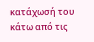κατάχωσή του κάτω από τις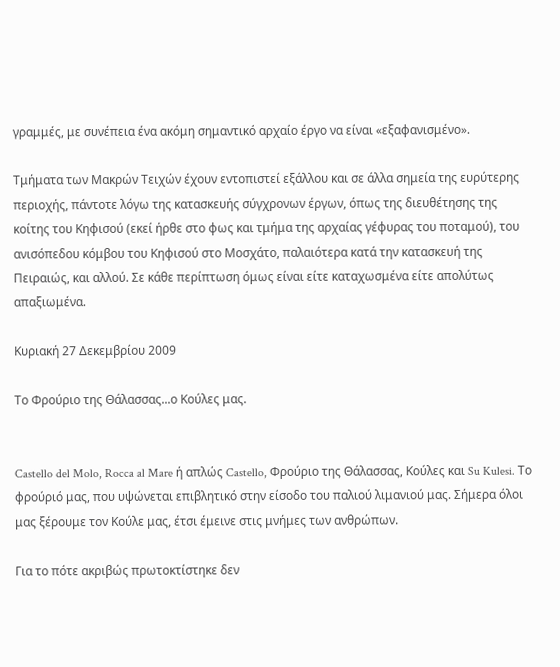γραμμές, με συνέπεια ένα ακόμη σημαντικό αρχαίο έργο να είναι «εξαφανισμένο».

Τμήματα των Μακρών Τειχών έχουν εντοπιστεί εξάλλου και σε άλλα σημεία της ευρύτερης περιοχής, πάντοτε λόγω της κατασκευής σύγχρονων έργων, όπως της διευθέτησης της κοίτης του Κηφισού (εκεί ήρθε στο φως και τμήμα της αρχαίας γέφυρας του ποταμού), του ανισόπεδου κόμβου του Κηφισού στο Μοσχάτο, παλαιότερα κατά την κατασκευή της Πειραιώς, και αλλού. Σε κάθε περίπτωση όμως είναι είτε καταχωσμένα είτε απολύτως απαξιωμένα.

Κυριακή 27 Δεκεμβρίου 2009

Το Φρούριο της Θάλασσας...ο Κούλες μας.


Castello del Molo, Rocca al Mare ή απλώς Castello, Φρούριο της Θάλασσας, Κούλες και Su Kulesi. Το φρούριό μας, που υψώνεται επιβλητικό στην είσοδο του παλιού λιμανιού μας. Σήμερα όλοι μας ξέρουμε τον Κούλε μας, έτσι έμεινε στις μνήμες των ανθρώπων.

Για το πότε ακριβώς πρωτοκτίστηκε δεν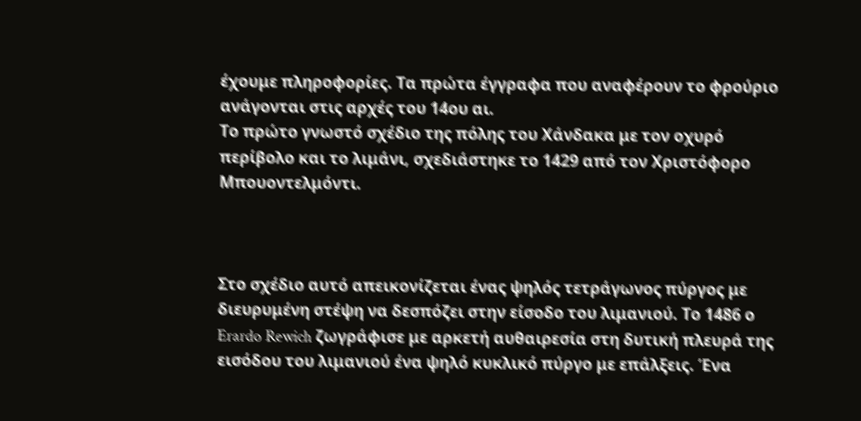έχουμε πληροφορίες. Τα πρώτα έγγραφα που αναφέρουν το φρούριο ανάγονται στις αρχές του 14ου αι.
Το πρώτο γνωστό σχέδιο της πόλης του Χάνδακα με τον οχυρό περίβολο και το λιμάνι, σχεδιάστηκε το 1429 από τον Χριστόφορο Μπουοντελμόντι.



Στο σχέδιο αυτό απεικονίζεται ένας ψηλός τετράγωνος πύργος με διευρυμένη στέψη να δεσπόζει στην είσοδο του λιμανιού. Το 1486 ο Erardo Rewich ζωγράφισε με αρκετή αυθαιρεσία στη δυτική πλευρά της εισόδου του λιμανιού ένα ψηλό κυκλικό πύργο με επάλξεις. Ένα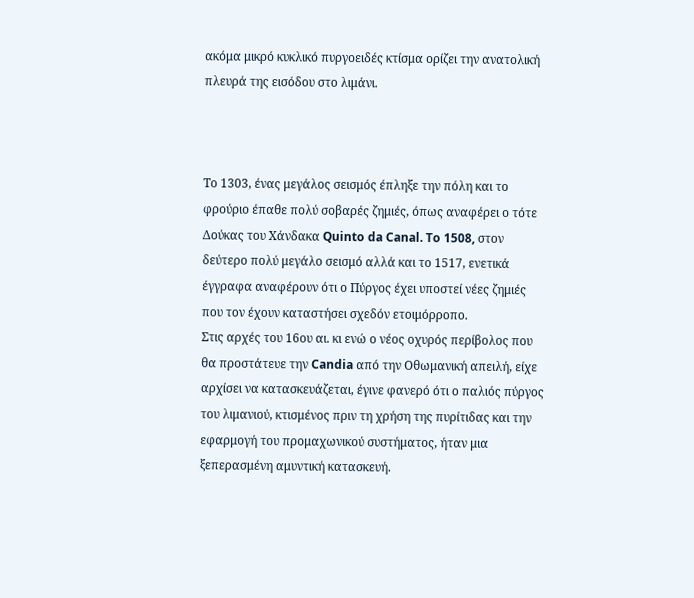ακόμα μικρό κυκλικό πυργοειδές κτίσμα ορίζει την ανατολική πλευρά της εισόδου στο λιμάνι.



Το 1303, ένας μεγάλος σεισμός έπληξε την πόλη και το φρούριο έπαθε πολύ σοβαρές ζημιές, όπως αναφέρει ο τότε Δούκας του Χάνδακα Quinto da Canal. To 1508, στον δεύτερο πολύ μεγάλο σεισμό αλλά και τo 1517, ενετικά έγγραφα αναφέρουν ότι ο Πύργος έχει υποστεί νέες ζημιές που τον έχουν καταστήσει σχεδόν ετοιμόρροπο.
Στις αρχές του 16ου αι. κι ενώ ο νέος οχυρός περίβολος που θα προστάτευε την Candia από την Οθωμανική απειλή, είχε αρχίσει να κατασκευάζεται, έγινε φανερό ότι ο παλιός πύργος του λιμανιού, κτισμένος πριν τη χρήση της πυρίτιδας και την εφαρμογή του προμαχωνικού συστήματος, ήταν μια ξεπερασμένη αμυντική κατασκευή.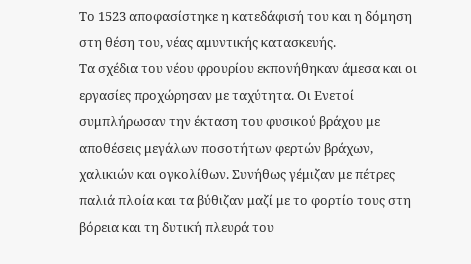Το 1523 αποφασίστηκε η κατεδάφισή του και η δόμηση στη θέση του, νέας αμυντικής κατασκευής.
Τα σχέδια του νέου φρουρίου εκπονήθηκαν άμεσα και οι εργασίες προχώρησαν με ταχύτητα. Οι Ενετοί συμπλήρωσαν την έκταση του φυσικού βράχου με αποθέσεις μεγάλων ποσοτήτων φερτών βράχων, χαλικιών και ογκολίθων. Συνήθως γέμιζαν με πέτρες παλιά πλοία και τα βύθιζαν μαζί με το φορτίο τους στη βόρεια και τη δυτική πλευρά του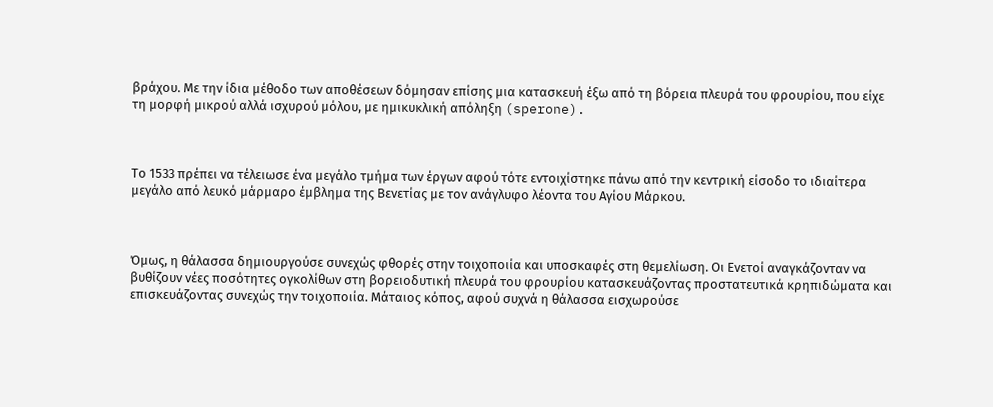βράχου. Με την ίδια μέθοδο των αποθέσεων δόμησαν επίσης μια κατασκευή έξω από τη βόρεια πλευρά του φρουρίου, που είχε τη μορφή μικρού αλλά ισχυρού μόλου, με ημικυκλική απόληξη (sperone).



Το 1533 πρέπει να τέλειωσε ένα μεγάλο τμήμα των έργων αφού τότε εντοιχίστηκε πάνω από την κεντρική είσοδο το ιδιαίτερα μεγάλο από λευκό μάρμαρο έμβλημα της Βενετίας με τον ανάγλυφο λέοντα του Αγίου Μάρκου.



Όμως, η θάλασσα δημιουργούσε συνεχώς φθορές στην τοιχοποιία και υποσκαφές στη θεμελίωση. Οι Ενετοί αναγκάζονταν να βυθίζουν νέες ποσότητες ογκολίθων στη βορειοδυτική πλευρά του φρουρίου κατασκευάζοντας προστατευτικά κρηπιδώματα και επισκευάζοντας συνεχώς την τοιχοποιία. Μάταιος κόπος, αφού συχνά η θάλασσα εισχωρούσε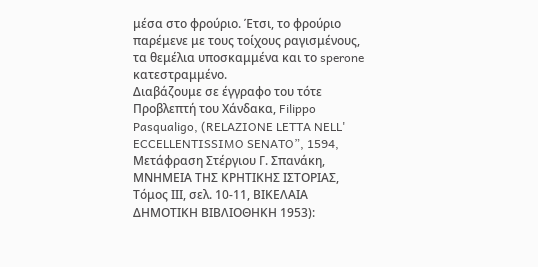μέσα στο φρούριο. Έτσι, το φρούριο παρέμενε με τους τοίχους ραγισμένους, τα θεμέλια υποσκαμμένα και το sperone κατεστραμμένο.
Διαβάζουμε σε έγγραφο του τότε Προβλεπτή του Χάνδακα, Filippo Pasqualigo, (RELAZIONE LETTA NELL' ECCELLENTISSIMO SENATO”, 1594, Μετάφραση Στέργιου Γ. Σπανάκη, ΜΝΗΜΕΙΑ ΤΗΣ ΚΡΗΤΙΚΗΣ ΙΣΤΟΡΙΑΣ, Τόμος IIΙ, σελ. 10-11, ΒΙΚΕΛΑΙΑ ΔΗΜΟΤΙΚΗ ΒΙΒΛΙΟΘΗΚΗ 1953):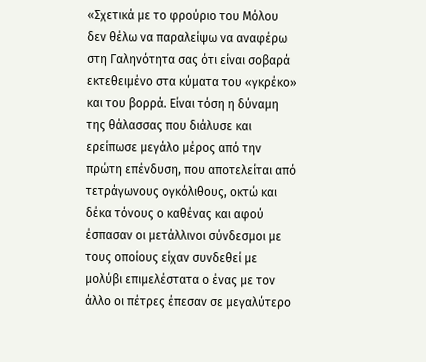«Σχετικά με το φρούριο του Μόλου δεν θέλω να παραλείψω να αναφέρω στη Γαληνότητα σας ότι είναι σοβαρά εκτεθειμένο στα κύματα του «γκρέκο» και του βορρά. Είναι τόση η δύναμη της θάλασσας που διάλυσε και ερείπωσε μεγάλο μέρος από την πρώτη επένδυση, που αποτελείται από τετράγωνους ογκόλιθους, οκτώ και δέκα τόνους ο καθένας και αφού έσπασαν οι μετάλλινοι σύνδεσμοι με τους οποίους είχαν συνδεθεί με μολύβι επιμελέστατα ο ένας με τον άλλο οι πέτρες έπεσαν σε μεγαλύτερο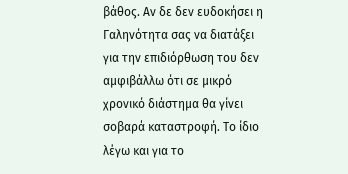βάθος. Αν δε δεν ευδοκήσει η Γαληνότητα σας να διατάξει για την επιδιόρθωση του δεν αμφιβάλλω ότι σε μικρό χρονικό διάστημα θα γίνει σοβαρά καταστροφή. Το ίδιο λέγω και για το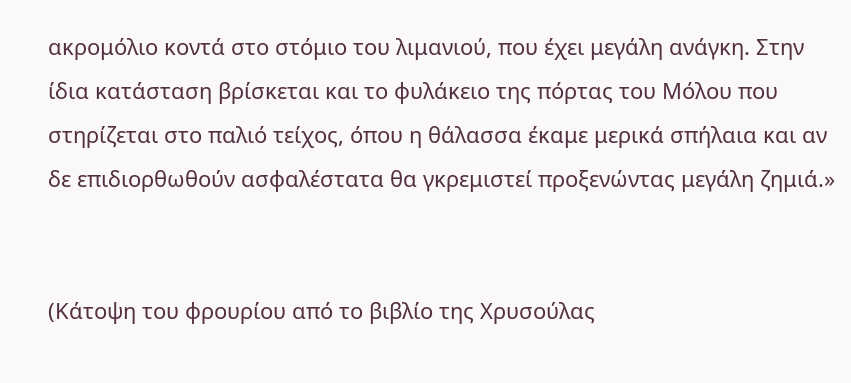ακρομόλιο κοντά στο στόμιο του λιμανιού, που έχει μεγάλη ανάγκη. Στην ίδια κατάσταση βρίσκεται και το φυλάκειο της πόρτας του Μόλου που στηρίζεται στο παλιό τείχος, όπου η θάλασσα έκαμε μερικά σπήλαια και αν δε επιδιορθωθούν ασφαλέστατα θα γκρεμιστεί προξενώντας μεγάλη ζημιά.»


(Κάτοψη του φρουρίου από το βιβλίο της Χρυσούλας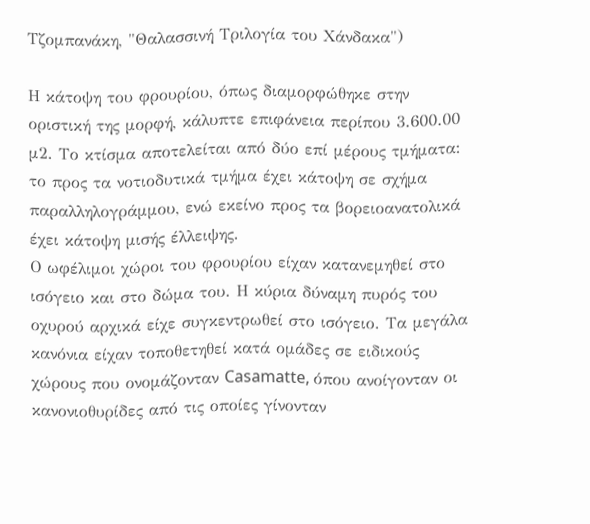Τζομπανάκη, "Θαλασσινή Τριλογία του Χάνδακα")

Η κάτοψη του φρουρίου, όπως διαμορφώθηκε στην οριστική της μορφή, κάλυπτε επιφάνεια περίπου 3.600.00 μ2. Το κτίσμα αποτελείται από δύο επί μέρους τμήματα: το προς τα νοτιοδυτικά τμήμα έχει κάτοψη σε σχήμα παραλληλογράμμου, ενώ εκείνο προς τα βορειοανατολικά έχει κάτοψη μισής έλλειψης.
Ο ωφέλιμοι χώροι του φρουρίου είχαν κατανεμηθεί στο ισόγειο και στο δώμα του. Η κύρια δύναμη πυρός του οχυρού αρχικά είχε συγκεντρωθεί στο ισόγειο. Τα μεγάλα κανόνια είχαν τοποθετηθεί κατά ομάδες σε ειδικούς χώρους που ονομάζονταν Casamatte, όπου ανοίγονταν οι κανονιοθυρίδες από τις οποίες γίνονταν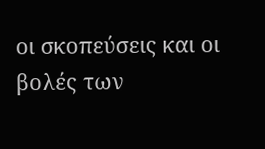οι σκοπεύσεις και οι βολές των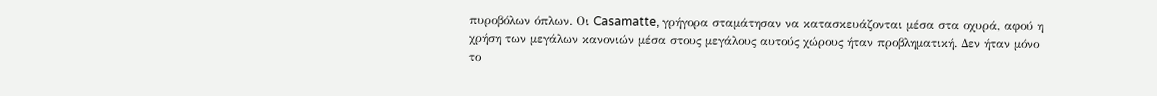πυροβόλων όπλων. Οι Casamatte, γρήγορα σταμάτησαν να κατασκευάζονται μέσα στα οχυρά, αφού η χρήση των μεγάλων κανονιών μέσα στους μεγάλους αυτούς χώρους ήταν προβληματική. Δεν ήταν μόνο το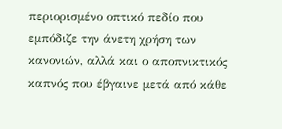περιορισμένο οπτικό πεδίο που εμπόδιζε την άνετη χρήση των κανονιών, αλλά και ο αποπνικτικός καπνός που έβγαινε μετά από κάθε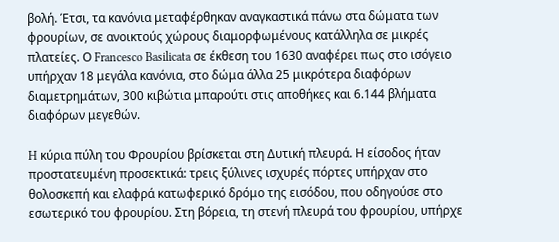βολή. Έτσι, τα κανόνια μεταφέρθηκαν αναγκαστικά πάνω στα δώματα των φρουρίων, σε ανοικτούς χώρους διαμορφωμένους κατάλληλα σε μικρές πλατείες. Ο Francesco Basilicata σε έκθεση του 1630 αναφέρει πως στο ισόγειο υπήρχαν 18 μεγάλα κανόνια, στο δώμα άλλα 25 μικρότερα διαφόρων διαμετρημάτων, 300 κιβώτια μπαρούτι στις αποθήκες και 6.144 βλήματα διαφόρων μεγεθών.

H κύρια πύλη του Φρουρίου βρίσκεται στη Δυτική πλευρά. Η είσοδος ήταν προστατευμένη προσεκτικά: τρεις ξύλινες ισχυρές πόρτες υπήρχαν στο θολοσκεπή και ελαφρά κατωφερικό δρόμο της εισόδου, που οδηγούσε στο εσωτερικό του φρουρίου. Στη βόρεια, τη στενή πλευρά του φρουρίου, υπήρχε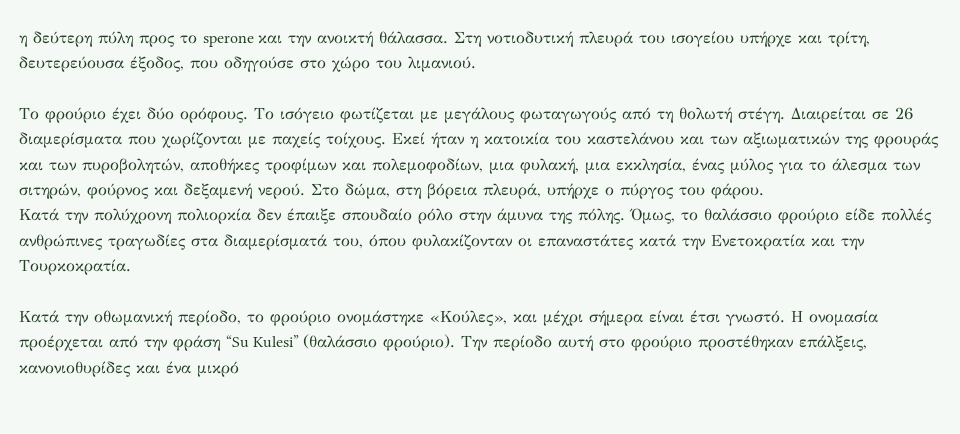η δεύτερη πύλη προς το sperone και την ανοικτή θάλασσα. Στη νοτιοδυτική πλευρά του ισογείου υπήρχε και τρίτη, δευτερεύουσα έξοδος, που οδηγούσε στο χώρο του λιμανιού.

Το φρούριο έχει δύο ορόφους. Το ισόγειο φωτίζεται με μεγάλους φωταγωγούς από τη θολωτή στέγη. Διαιρείται σε 26 διαμερίσματα που χωρίζονται με παχείς τοίχους. Εκεί ήταν η κατοικία του καστελάνου και των αξιωματικών της φρουράς και των πυροβολητών, αποθήκες τροφίμων και πολεμοφοδίων, μια φυλακή, μια εκκλησία, ένας μύλος για το άλεσμα των σιτηρών, φούρνος και δεξαμενή νερού. Στο δώμα, στη βόρεια πλευρά, υπήρχε ο πύργος του φάρου.
Κατά την πολύχρονη πολιορκία δεν έπαιξε σπουδαίο ρόλο στην άμυνα της πόλης. Όμως, το θαλάσσιο φρούριο είδε πολλές ανθρώπινες τραγωδίες στα διαμερίσματά του, όπου φυλακίζονταν οι επαναστάτες κατά την Ενετοκρατία και την Τουρκοκρατία.

Κατά την οθωμανική περίοδο, το φρούριο ονομάστηκε «Κούλες», και μέχρι σήμερα είναι έτσι γνωστό. Η ονομασία προέρχεται από την φράση “Su Kulesi” (θαλάσσιο φρούριο). Την περίοδο αυτή στο φρούριο προστέθηκαν επάλξεις, κανονιοθυρίδες και ένα μικρό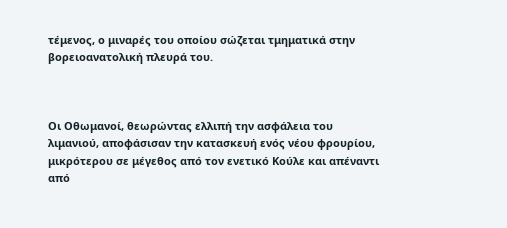τέμενος, ο μιναρές του οποίου σώζεται τμηματικά στην βορειοανατολική πλευρά του.



Οι Οθωμανοί, θεωρώντας ελλιπή την ασφάλεια του λιμανιού, αποφάσισαν την κατασκευή ενός νέου φρουρίου, μικρότερου σε μέγεθος από τον ενετικό Κούλε και απέναντι από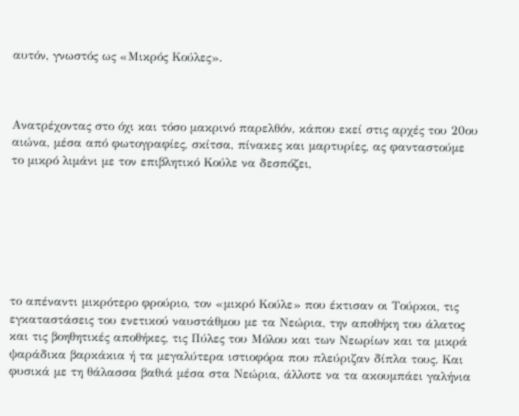αυτόν, γνωστός ως «Μικρός Κούλες».



Ανατρέχοντας στο όχι και τόσο μακρινό παρελθόν, κάπου εκεί στις αρχές του 20ου αιώνα, μέσα από φωτογραφίες, σκίτσα, πίνακες και μαρτυρίες, ας φανταστούμε το μικρό λιμάνι με τον επιβλητικό Κούλε να δεσπόζει,







το απέναντι μικρότερο φρούριο, τον «μικρό Κούλε» που έκτισαν οι Τούρκοι, τις εγκαταστάσεις του ενετικού ναυστάθμου με τα Νεώρια, την αποθήκη του άλατος και τις βοηθητικές αποθήκες, τις Πύλες του Μόλου και των Νεωρίων και τα μικρά ψαράδικα βαρκάκια ή τα μεγαλύτερα ιστιοφόρα που πλεύριζαν δίπλα τους. Και φυσικά με τη θάλασσα βαθιά μέσα στα Νεώρια, άλλοτε να τα ακουμπάει γαλήνια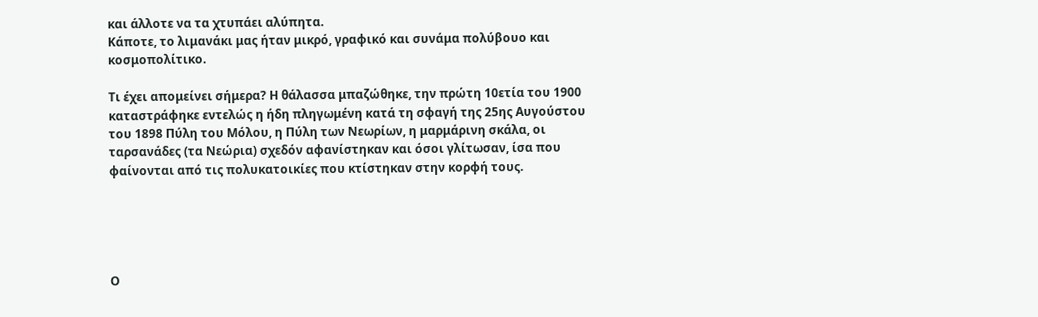και άλλοτε να τα χτυπάει αλύπητα.
Κάποτε, το λιμανάκι μας ήταν μικρό, γραφικό και συνάμα πολύβουο και κοσμοπολίτικο.

Τι έχει απομείνει σήμερα? Η θάλασσα μπαζώθηκε, την πρώτη 10ετία του 1900 καταστράφηκε εντελώς η ήδη πληγωμένη κατά τη σφαγή της 25ης Αυγούστου του 1898 Πύλη του Μόλου, η Πύλη των Νεωρίων, η μαρμάρινη σκάλα, οι ταρσανάδες (τα Νεώρια) σχεδόν αφανίστηκαν και όσοι γλίτωσαν, ίσα που φαίνονται από τις πολυκατοικίες που κτίστηκαν στην κορφή τους.





Ο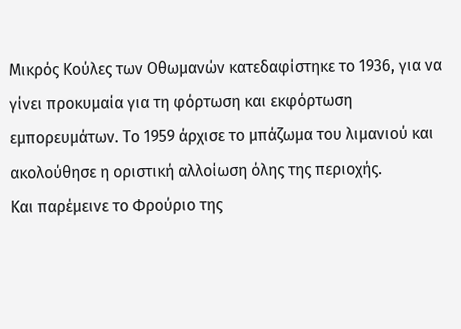Μικρός Κούλες των Οθωμανών κατεδαφίστηκε το 1936, για να γίνει προκυμαία για τη φόρτωση και εκφόρτωση εμπορευμάτων. Το 1959 άρχισε το μπάζωμα του λιμανιού και ακολούθησε η οριστική αλλοίωση όλης της περιοχής.
Και παρέμεινε το Φρούριο της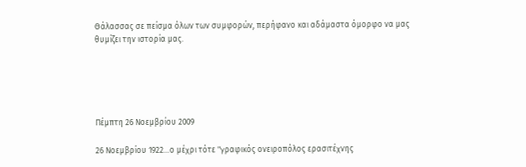Θάλασσας σε πείσμα όλων των συμφορών, περήφανο και αδάμαστα όμορφο να μας θυμίζει την ιστορία μας.





Πέμπτη 26 Νοεμβρίου 2009

26 Νοεμβρίου 1922...ο μέχρι τότε "γραφικός ονειροπόλος ερασιτέχνης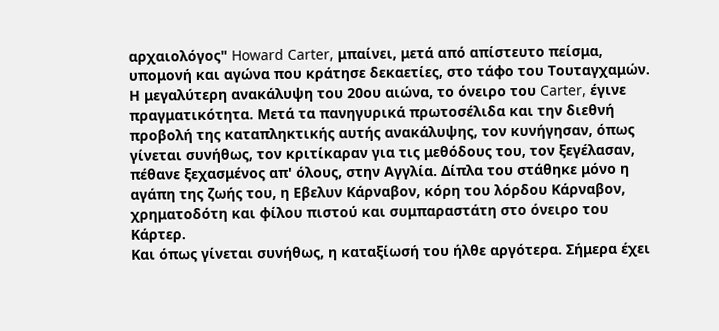αρχαιολόγος" Howard Carter, μπαίνει, μετά από απίστευτο πείσμα, υπομονή και αγώνα που κράτησε δεκαετίες, στο τάφο του Τουταγχαμών. Η μεγαλύτερη ανακάλυψη του 20ου αιώνα, το όνειρο του Carter, έγινε πραγματικότητα. Μετά τα πανηγυρικά πρωτοσέλιδα και την διεθνή προβολή της καταπληκτικής αυτής ανακάλυψης, τον κυνήγησαν, όπως γίνεται συνήθως, τον κριτίκαραν για τις μεθόδους του, τον ξεγέλασαν, πέθανε ξεχασμένος απ' όλους, στην Αγγλία. Δίπλα του στάθηκε μόνο η αγάπη της ζωής του, η Εβελυν Κάρναβον, κόρη του λόρδου Κάρναβον, χρηματοδότη και φίλου πιστού και συμπαραστάτη στο όνειρο του Κάρτερ.
Και όπως γίνεται συνήθως, η καταξίωσή του ήλθε αργότερα. Σήμερα έχει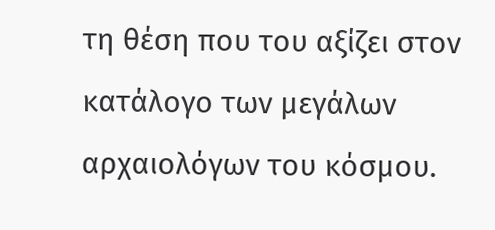τη θέση που του αξίζει στον κατάλογο των μεγάλων αρχαιολόγων του κόσμου.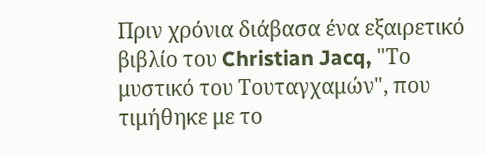Πριν χρόνια διάβασα ένα εξαιρετικό βιβλίο του Christian Jacq, "Το μυστικό του Τουταγχαμών", που τιμήθηκε με το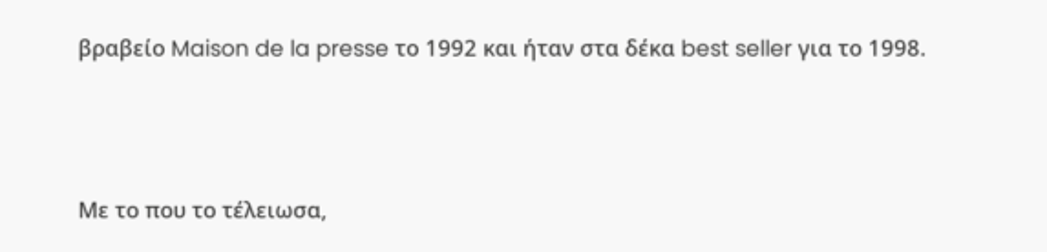βραβείο Maison de la presse το 1992 και ήταν στα δέκα best seller για το 1998.



Με το που το τέλειωσα,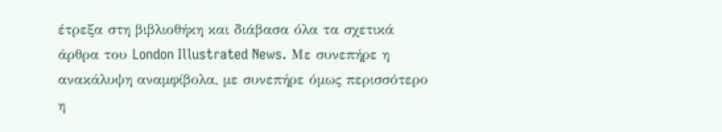έτρεξα στη βιβλιοθήκη και διάβασα όλα τα σχετικά άρθρα του London Illustrated News. Με συνεπήρε η ανακάλυψη αναμφίβολα, με συνεπήρε όμως περισσότερο η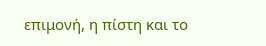επιμονή, η πίστη και το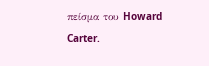πείσμα του Howard Carter.